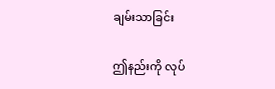ချမ်းသာခြင်း

ဤနည်းကို လုပ်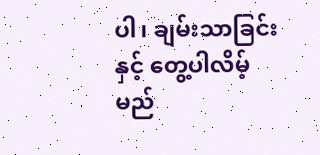ပါ၊ ချမ်းသာခြင်း နှင့် တွေ့ပါလိမ့်မည်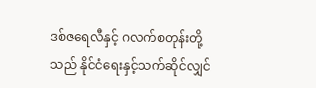ဒစ်ဇရေလီနှင့် ဂလက်စတုန်းတို့သည် နိုင်ငံရေးနှင့်သက်ဆိုင်လျှင်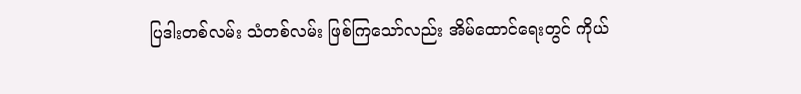ပြဒါးတစ်လမ်း သံတစ်လမ်း ဖြစ်ကြသော်လည်း အိမ်ထောင်ရေးတွင် ကိုယ်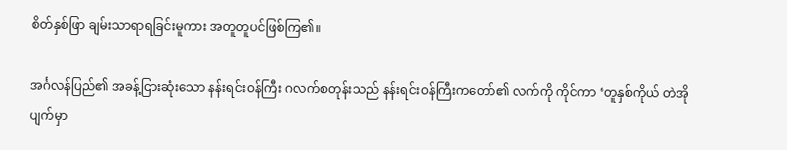စိတ်နှစ်ဖြာ ချမ်းသာရာရခြင်းမူကား အတူတူပင်ဖြစ်ကြ၏။

အင်္ဂလန်ပြည်၏ အခန့်ငြားဆုံးသော နန်းရင်းဝန်ကြီး ဂလက်စတုန်းသည် နန်းရင်းဝန်ကြီးကတော်၏ လက်ကို ကိုင်ကာ ‘တူနှစ်ကိုယ် တဲအိုပျက်မှာ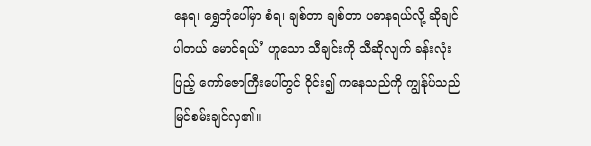နေရ၊ ရွှေဘုံပေါ်မှာ စံရ၊ ချစ်တာ ချစ်တာ ပဓာနရယ်လို့ ဆိုချင်ပါတယ် မောင်ရယ်’ ဟူသော သီချင်းကို သီဆိုလျက် ခန်းလုံးပြည့် ကော်ဇောကြီးပေါ်တွင် ဝိုင်း၍ ကနေသည်ကို ကျွန်ုပ်သည် မြင်စမ်းချင်လှ၏။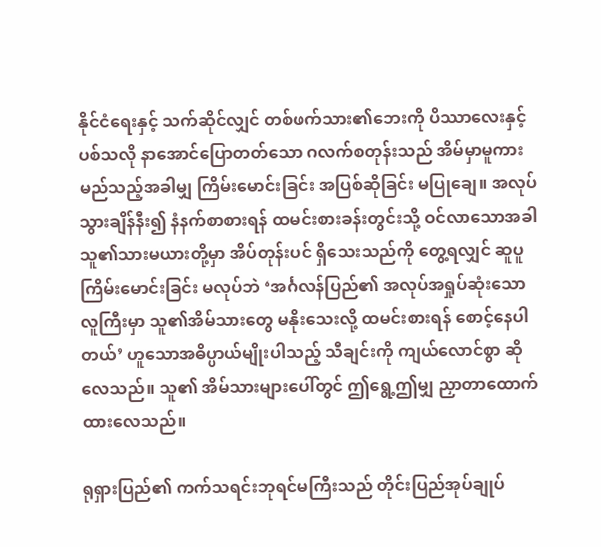နိုင်ငံရေးနှင့် သက်ဆိုင်လျှင် တစ်ဖက်သား၏ဘေးကို ပိဿာလေးနှင့် ပစ်သလို နာအောင်ပြောတတ်သော ဂလက်စတုန်းသည် အိမ်မှာမူကား မည်သည့်အခါမျှ ကြိမ်းမောင်းခြင်း အပြစ်ဆိုခြင်း မပြုချေ။ အလုပ်သွားချိန်နီး၍ နံနက်စာစားရန် ထမင်းစားခန်းတွင်းသို့ ဝင်လာသောအခါ သူ၏သားမယားတို့မှာ အိပ်တုန်းပင် ရှိသေးသည်ကို တွေ့ရလျှင် ဆူပူကြိမ်းမောင်းခြင်း မလုပ်ဘဲ ‘အင်္ဂလန်ပြည်၏ အလုပ်အရှုပ်ဆုံးသော လူကြီးမှာ သူ၏အိမ်သားတွေ မနိုးသေးလို့ ထမင်းစားရန် စောင့်နေပါတယ်’ ဟူသောအဓိပ္ပာယ်မျိုးပါသည့် သီချင်းကို ကျယ်လောင်စွာ ဆိုလေသည်။ သူ၏ အိမ်သားများပေါ်တွင် ဤရွေ့ဤမျှ ညှာတာထောက်ထားလေသည်။

ရုရှားပြည်၏ ကက်သရင်းဘုရင်မကြီးသည် တိုင်းပြည်အုပ်ချုပ်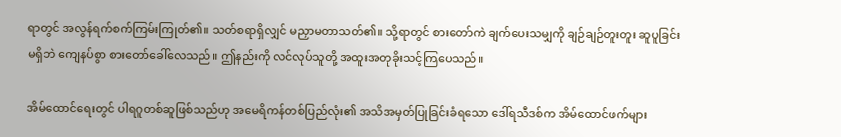ရာတွင် အလွန်ရက်စက်ကြမ်းကြုတ်၏။ သတ်စရာရှိလျှင် မညှာမတာသတ်၏။ သို့ရာတွင် စားတော်ကဲ ချက်ပေးသမျှကို ချဉ်ချဉ်တူးတူး ဆူပူခြင်းမရှိဘဲ ကျေနပ်စွာ စားတော်ခေါ်လေသည်။ ဤနည်းကို လင်လုပ်သူတို့ အထူးအတုခိုးသင့်ကြပေသည်။

အိမ်ထောင်ရေးတွင် ပါရဂူတစ်ဆူဖြစ်သည်ဟု အမေရိကန်တစ်ပြည်လုံး၏ အသိအမှတ်ပြုခြင်းခံရသော ဒေါ်ရသီဒစ်က အိမ်ထောင်ဖက်များ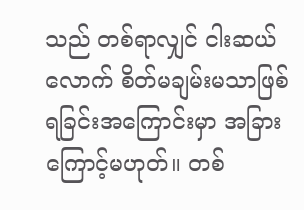သည် တစ်ရာလျှင် ငါးဆယ်လောက် စိတ်မချမ်းမသာဖြစ်ရခြင်းအကြောင်းမှာ အခြားကြောင့်မဟုတ်။ တစ်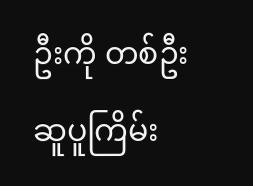ဦးကို တစ်ဦး ဆူပူကြိမ်း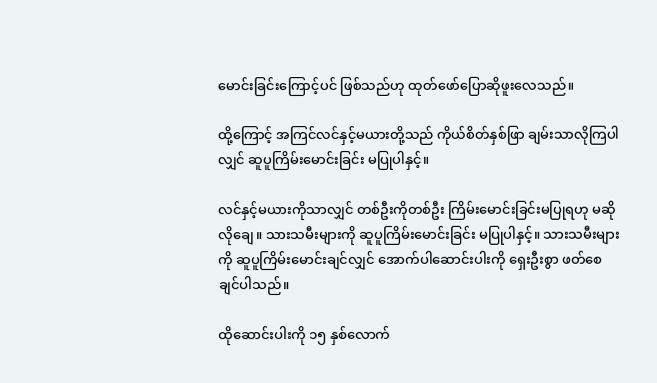မောင်းခြင်းကြောင့်ပင် ဖြစ်သည်ဟု ထုတ်ဖော်ပြောဆိုဖူးလေသည်။

ထို့ကြောင့် အကြင်လင်နှင့်မယားတို့သည် ကိုယ်စိတ်နှစ်ဖြာ ချမ်းသာလိုကြပါလျှင် ဆူပူကြိမ်းမောင်းခြင်း မပြုပါနှင့်။

လင်နှင့်မယားကိုသာလျှင် တစ်ဦးကိုတစ်ဦး ကြိမ်းမောင်းခြင်းမပြုရဟု မဆိုလိုချေ။ သားသမီးများကို ဆူပူကြိမ်းမောင်းခြင်း မပြုပါနှင့်။ သားသမီးများကို ဆူပူကြိမ်းမောင်းချင်လျှင် အောက်ပါဆောင်းပါးကို ရှေးဦးစွာ ဖတ်စေချင်ပါသည်။

ထိုဆောင်းပါးကို ၁၅ နှစ်လောက်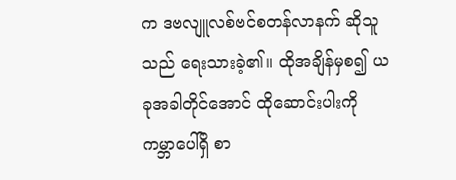က ဒဗလျူလစ်ဗင်စတန်လာနက် ဆိုသူသည် ရေးသားခဲ့၏။ ထိုအချိန်မှစ၍ ယခုအခါတိုင်အောင် ထိုဆောင်းပါးကို ကမ္ဘာပေါ်ရှိ စာ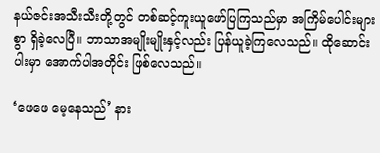နယ်ဇင်းအသီးသီးတို့တွင် တစ်ဆင့်ကူးယူဖော်ပြကြသည်မှာ အကြိမ်ပေါင်းများစွာ ရှိခဲ့လေပြီ။ ဘာသာအမျိုးမျိုးနှင့်လည်း ပြန်ယူခဲ့ကြလေသည်။ ထိုဆောင်းပါးမှာ အောက်ပါအတိုင်း ဖြစ်လေသည်။

‘ဖေဖေ မေ့နေသည်’ နား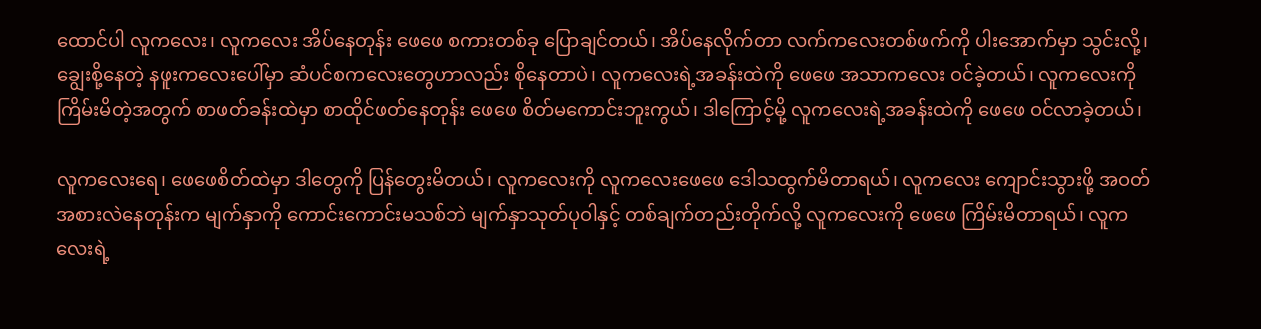ထောင်ပါ လူကလေး၊ လူကလေး အိပ်နေတုန်း ဖေဖေ စကားတစ်ခု ပြောချင်တယ်၊ အိပ်နေလိုက်တာ လက်ကလေးတစ်ဖက်ကို ပါးအောက်မှာ သွင်းလို့၊ ချွေးစို့နေတဲ့ နဖူးကလေးပေါ်မှာ ဆံပင်စကလေးတွေဟာလည်း စိုနေတာပဲ၊ လူကလေးရဲ့အခန်းထဲကို ဖေဖေ အသာကလေး ဝင်ခဲ့တယ်၊ လူကလေးကို ကြိမ်းမိတဲ့အတွက် စာဖတ်ခန်းထဲမှာ စာထိုင်ဖတ်နေတုန်း ဖေဖေ စိတ်မကောင်းဘူးကွယ်၊ ဒါကြောင့်မို့ လူကလေးရဲ့အခန်းထဲကို ဖေဖေ ဝင်လာခဲ့တယ်၊

လူကလေးရေ၊ ဖေဖေစိတ်ထဲမှာ ဒါတွေကို ပြန်တွေးမိတယ်၊ လူကလေးကို လူကလေးဖေဖေ ဒေါသထွက်မိတာရယ်၊ လူကလေး ကျောင်းသွားဖို့ အဝတ်အစားလဲနေတုန်းက မျက်နှာကို ကောင်းကောင်းမသစ်ဘဲ မျက်နှာသုတ်ပုဝါနှင့် တစ်ချက်တည်းတိုက်လို့ လူကလေးကို ဖေဖေ ကြိမ်းမိတာရယ်၊ လူကလေးရဲ့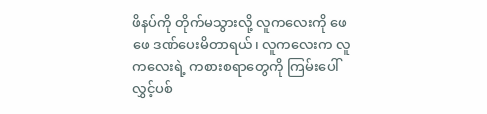ဖိနပ်ကို တိုက်မသွားလို့ လူကလေးကို ဖေဖေ ဒဏ်ပေးမိတာရယ်၊ လူကလေးက လူကလေးရဲ့ ကစားစရာတွေကို ကြမ်းပေါ်လွှင့်ပစ်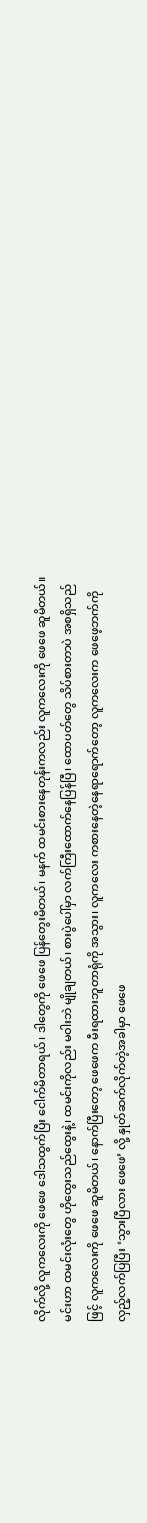လိုက်လို့ လူကလေးကို ဖေဖေ ဒေါသထွက်ပြီး ငေါက်မိတာရယ်၊ ဒါတွေကို ဖေဖေ ပြန်တွေးမိတယ်၊ မနက် ထမင်းစားနေတုန်းကလည်း လူကလေးကို ဖေဖေ ဆူမိတယ်။ မင်းဟာ ထမင်းလုံးတွေ ဟိုထွေးသည်ထွေးနဲ့၊ ထမင်းကိုလည်း မဝါးဘဲ မျိုချတယ်၊ စားပွဲပေါ်မှာ လက်ကြီးထောက်နေပြန်ပြီ၊ ထောပတ်တွေ သိပ်စားတာပဲ အစရှိသည်ဖြင့် လူကလေးကို ဖေဖေ ဆူမိတယ်၊ နောက်ပြီးတော့ ဖေဖေက မီးရထားဘူတာရုံကို အသွား၊ လူကလေး ကစားနေတဲ့နေရာရောက်တော့ လူကလေးက ဖေဖေ့ဘက်ကို လှည့်လက်ပြပြီး ‘သွားပြီလား ဖေဖေ’ လို့ နှုတ်ဆက်လိုက်တဲ့အခါမှာ ဖေဖေ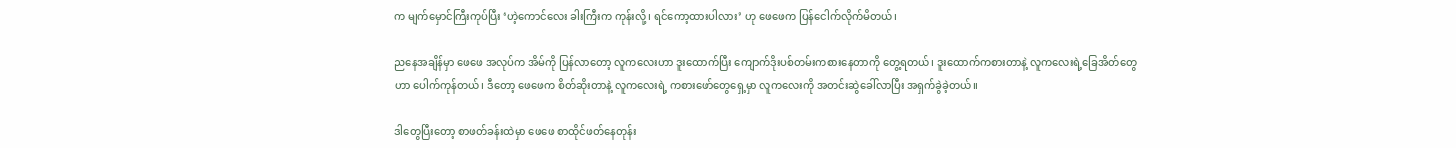က မျက်မှောင်ကြီးကုပ်ပြီး ‘ဟဲ့ကောင်လေး ခါးကြီးက ကုန်းလို့၊ ရင်ကော့ထားပါလား’ ဟု ဖေဖေက ပြန်ငေါက်လိုက်မိတယ်၊

ညနေအချိန်မှာ ဖေဖေ အလုပ်က အိမ်ကို ပြန်လာတော့ လူကလေးဟာ ဒူးထောက်ပြီး ကျောက်ဒိုးပစ်တမ်းကစားနေတာကို တွေ့ရတယ်၊ ဒူးထောက်ကစားတာနဲ့ လူကလေးရဲ့ခြေအိတ်တွေဟာ ပေါက်ကုန်တယ်၊ ဒီတော့ ဖေဖေက စိတ်ဆိုးတာနဲ့ လူကလေးရဲ့ ကစားဖော်တွေရှေ့မှာ လူကလေးကို အတင်းဆွဲခေါ်လာပြီး အရှက်ခွဲခဲ့တယ်။

ဒါတွေပြီးတော့ စာဖတ်ခန်းထဲမှာ ဖေဖေ စာထိုင်ဖတ်နေတုန်း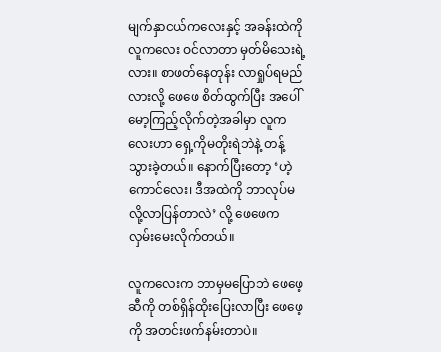မျက်နှာငယ်ကလေးနှင့် အခန်းထဲကို လူကလေး ဝင်လာတာ မှတ်မိသေးရဲ့လား။ စာဖတ်နေတုန်း လာရှုပ်ရမည်လားလို့ ဖေဖေ စိတ်ထွက်ပြီး အပေါ်မော့ကြည့်လိုက်တဲ့အခါမှာ လူကလေးဟာ ရှေ့ကိုမတိုးရဲဘဲနဲ့ တန့်သွားခဲ့တယ်။ နောက်ပြီးတော့ ‘ဟဲ့ကောင်လေး၊ ဒီအထဲကို ဘာလုပ်မလို့လာပြန်တာလဲ’ လို့ ဖေဖေက လှမ်းမေးလိုက်တယ်။

လူကလေးက ဘာမှမပြောဘဲ ဖေဖေ့ဆီကို တစ်ရှိန်ထိုးပြေးလာပြီး ဖေဖေ့ကို အတင်းဖက်နမ်းတာပဲ။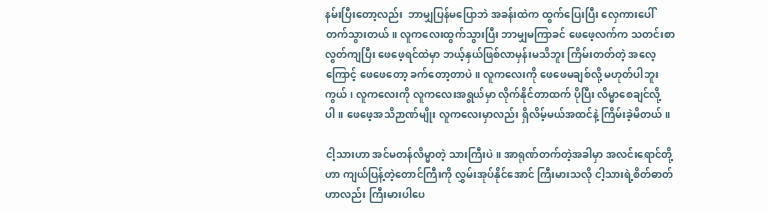နမ်းပြီးတော့လည်း  ဘာမျှပြန်မပြောဘဲ အခန်းထဲက ထွက်ပြေးပြီး လှေကားပေါ် တက်သွားတယ်။ လူကလေးထွက်သွားပြီး ဘာမျှမကြာခင် ဖေဖေ့လက်က သတင်းစာလွတ်ကျပြီး ဖေဖေ့ရင်ထဲမှာ ဘယ့်နှယ်ဖြစ်လာမှန်းမသိဘူး ကြိမ်းတတ်တဲ့ အလေ့ကြောင့် ဖေဖေတော့ ခက်တော့တာပဲ။ လူကလေးကို ဖေဖေမချစ်လို့ မဟုတ်ပါဘူးကွယ်၊ လူကလေးကို လူကလေးအရွယ်မှာ လိုက်နိုင်တာထက် ပိုပြီး လိမ္မာစေချင်လို့ပါ။ ဖေဖေ့အသိဉာဏ်မျိုး လူကလေးမှာလည်း ရှိလိမ့်မယ်အထင်နဲ့ ကြိမ်းခဲ့မိတယ်။

ငါ့သားဟာ အင်မတန်လိမ္မာတဲ့ သားကြီးပဲ။ အာရုဏ်တက်တဲ့အခါမှာ အလင်းရောင်တို့ဟာ ကျယ်ပြန့်တဲ့တောင်ကြီးကို လွှမ်းအုပ်နိုင်အောင် ကြီးမားသလို ငါ့သားရဲ့စိတ်ဓာတ်ဟာလည်း ကြီးမားပါပေ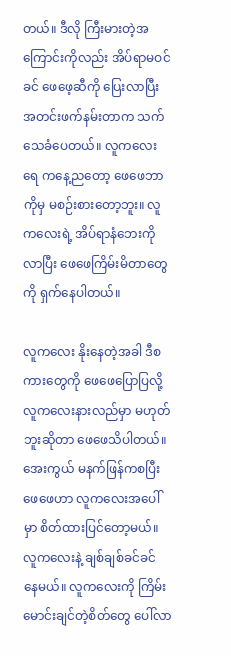တယ်။ ဒီလို ကြီးမားတဲ့အကြောင်းကိုလည်း အိပ်ရာမဝင်ခင် ဖေဖေ့ဆီကို ပြေးလာပြီး အတင်းဖက်နမ်းတာက သက်သေခံပေတယ်။ လူကလေးရေ ကနေ့ညတော့ ဖေဖေဘာကိုမှ မစဉ်းစားတော့ဘူး။ လူကလေးရဲ့ အိပ်ရာနံဘေးကို လာပြီး ဖေဖေကြိမ်းမိတာတွေကို ရှက်နေပါတယ်။

လူကလေး နိုးနေတဲ့အခါ ဒီစကားတွေကို ဖေဖေပြောပြလို့ လူကလေးနားလည်မှာ မဟုတ်ဘူးဆိုတာ ဖေဖေသိပါတယ်။ အေးကွယ် မနက်ဖြန်ကစပြီး ဖေဖေဟာ လူကလေးအပေါ်မှာ စိတ်ထားပြင်တော့မယ်။ လူကလေးနဲ့ ချစ်ချစ်ခင်ခင် နေမယ်။ လူကလေးကို ကြိမ်းမောင်းချင်တဲ့စိတ်တွေ ပေါ်လာ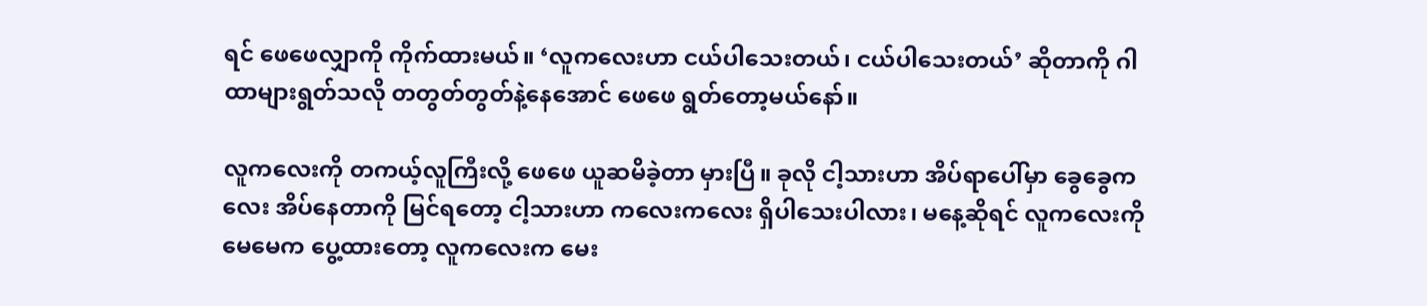ရင် ဖေဖေလျှာကို ကိုက်ထားမယ်။ ‘လူကလေးဟာ ငယ်ပါသေးတယ်၊ ငယ်ပါသေးတယ်’ ဆိုတာကို ဂါထာများရွတ်သလို တတွတ်တွတ်နဲ့နေအောင် ဖေဖေ ရွတ်တော့မယ်နော်။

လူကလေးကို တကယ့်လူကြီးလို့ ဖေဖေ ယူဆမိခဲ့တာ မှားပြီ။ ခုလို ငါ့သားဟာ အိပ်ရာပေါ်မှာ ခွေခွေကလေး အိပ်နေတာကို မြင်ရတော့ ငါ့သားဟာ ကလေးကလေး ရှိပါသေးပါလား၊ မနေ့ဆိုရင် လူကလေးကို မေမေက ပွေ့ထားတော့ လူကလေးက မေး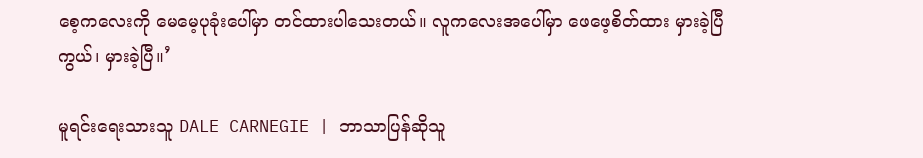စေ့ကလေးကို မေမေ့ပုခုံးပေါ်မှာ တင်ထားပါသေးတယ်။ လူကလေးအပေါ်မှာ ဖေဖေ့စိတ်ထား မှားခဲ့ပြီကွယ်၊ မှားခဲ့ပြီ။’

မူရင်းရေးသားသူ DALE CARNEGIE | ဘာသာပြန်ဆိုသူ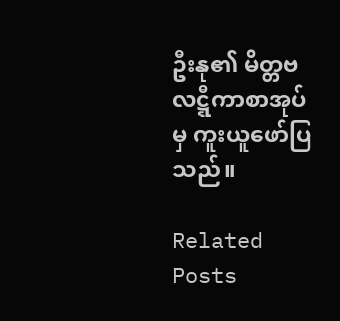ဦးနု၏ မိတ္တဗလဋ္ဋီကာစာအုပ်မှ ကူးယူဖော်ပြသည်။

Related Posts